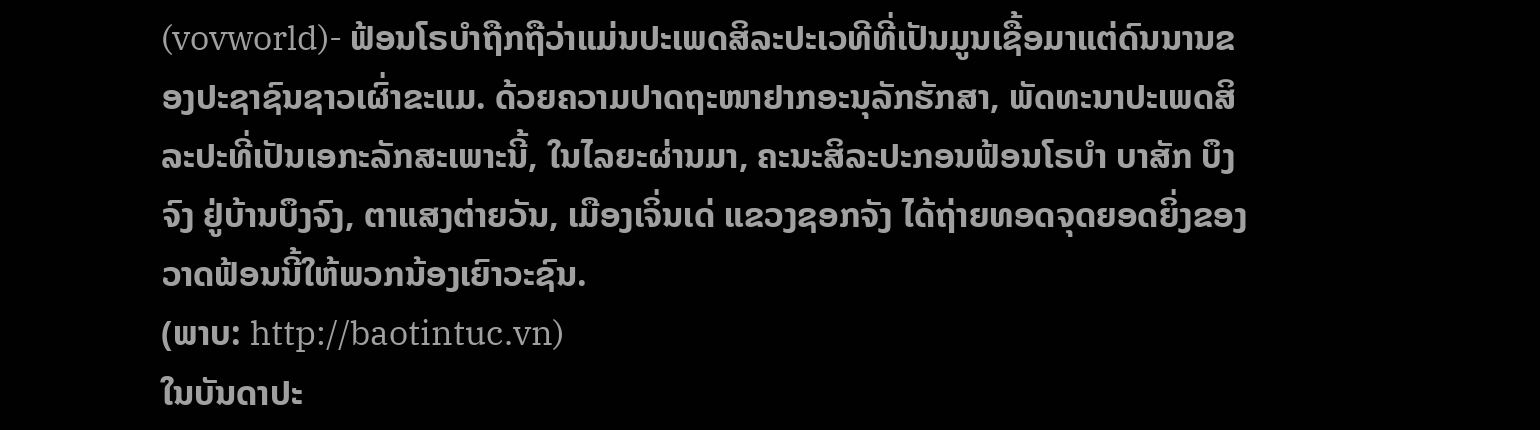(vovworld)- ຟ້ອນໂຣບຳຖືກຖືວ່າແມ່ນປະເພດສິລະປະເວທີທີ່ເປັນມູນເຊື້ອມາແຕ່ດົນນານຂອງປະຊາຊົນຊາວເຜົ່າຂະແມ. ດ້ວຍຄວາມປາດຖະໜາຢາກອະນຸລັກຮັກສາ, ພັດທະນາປະເພດສິລະປະທີ່ເປັນເອກະລັກສະເພາະນີ້, ໃນໄລຍະຜ່ານມາ, ຄະນະສິລະປະກອນຟ້ອນໂຣບຳ ບາສັກ ບຶງຈົງ ຢູ່ບ້ານບຶງຈົງ, ຕາແສງຕ່າຍວັນ, ເມືອງເຈິ່ນເດ່ ແຂວງຊອກຈັງ ໄດ້ຖ່າຍທອດຈຸດຍອດຍິ່ງຂອງວາດຟ້ອນນີ້ໃຫ້ພວກນ້ອງເຍົາວະຊົນ.
(ພາບ: http://baotintuc.vn)
ໃນບັນດາປະ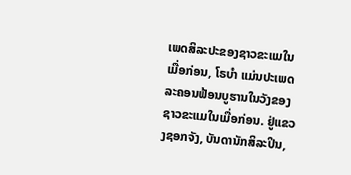ເພດສິລະປະຂອງຊາວຂະແມໃນເມື່ອກ່ອນ, ໂຣບຳ ແມ່ນປະເພດລະຄອນຟ້ອນບູຮານໃນວັງຂອງຊາວຂະແມໃນເມື່ອກ່ອນ. ຢູ່ແຂວງຊອກຈັງ, ບັນດານັກສິລະປິນ,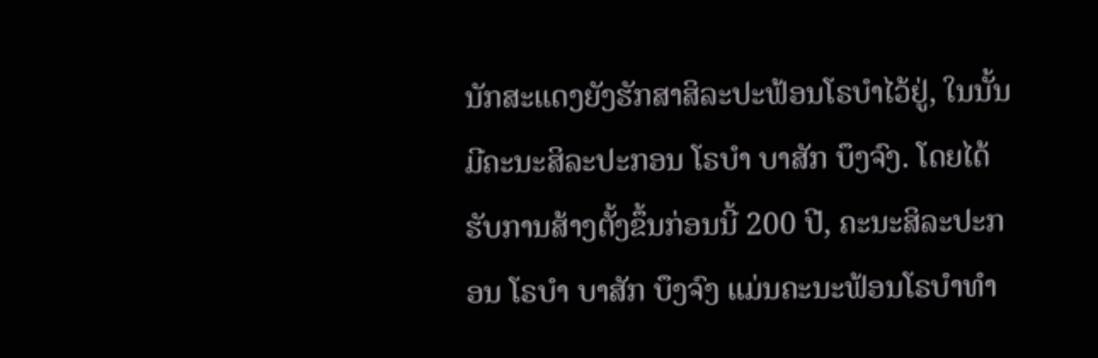ນັກສະແດງຍັງຮັກສາສິລະປະຟ້ອນໂຣບຳໄວ້ຢູ່, ໃນນັ້ນມີຄະນະສິລະປະກອນ ໂຣບຳ ບາສັກ ບຶງຈົງ. ໂດຍໄດ້ຮັບການສ້າງຕັ້ງຂຶ້ນກ່ອນນີ້ 200 ປີ, ຄະນະສິລະປະກອນ ໂຣບຳ ບາສັກ ບຶງຈົງ ແມ່ນຄະນະຟ້ອນໂຣບຳທຳ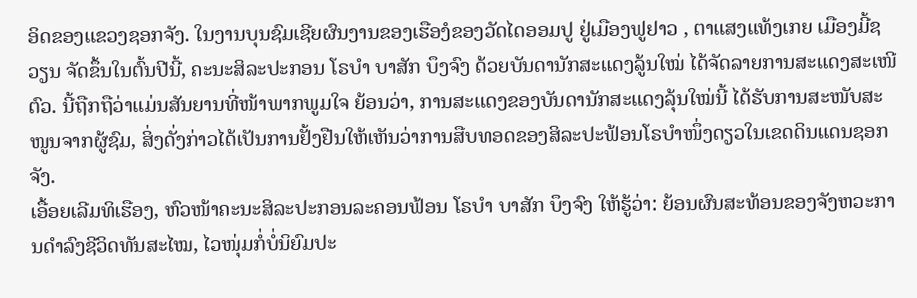ອິດຂອງແຂວງຊອກຈັງ. ໃນງານບຸນຊົມເຊີຍຜົນງານຂອງເຮືອງໍຂອງວັດໄດອອມປູ ຢູ່ເມືອງຟູຢາວ , ຕາແສງແທ້ງເກຍ ເມືອງມີ້ຊວຽນ ຈັດຂຶ້ນໃນຕົ້ນປີນີ້, ຄະນະສິລະປະກອນ ໂຣບຳ ບາສັກ ບຶງຈົງ ດ້ວຍບັນດານັກສະແດງລູ້ນໃໝ່ ໄດ້ຈັດລາຍການສະແດງສະເໜີຕົວ. ນີ້ຖືກຖືວ່າແມ່ນສັນຍານທີ່ໜ້າພາກພູມໃຈ ຍ້ອນວ່າ, ການສະແດງຂອງບັນດານັກສະແດງລຸ້ນໃໝ່ນີ້ ໄດ້ຮັບການສະໜັບສະໜູນຈາກຜູ້ຊົມ, ສິ່ງດັ່ງກ່າວໄດ້ເປັນການຢັ້ງຢືນໃຫ້ເຫັນວ່າການສືບທອດຂອງສິລະປະຟ້ອນໂຣບຳໜຶ່ງດຽວໃນເຂດດິນແດນຊອກຈັງ.
ເອື້ອຍເລີມທິເຮືອງ, ຫົວໜ້າຄະນະສິລະປະກອນລະຄອນຟ້ອນ ໂຣບຳ ບາສັກ ບຶງຈົງ ໃຫ້ຮູ້ວ່າ: ຍ້ອນຜົນສະທ້ອນຂອງຈັງຫວະການດຳລົງຊີວິດທັນສະໄໝ, ໄວໜຸ່ມກໍ່ບໍ່ນິຍົມປະ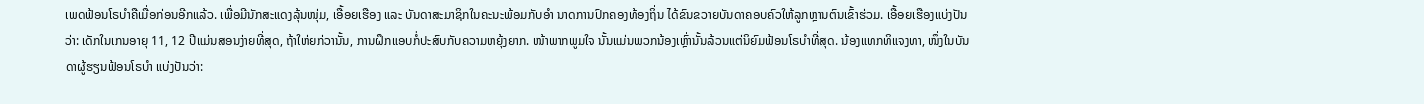ເພດຟ້ອນໂຣບຳຄືເມື່ອກ່ອນອີກແລ້ວ. ເພື່ອມີນັກສະແດງລຸ້ນໜຸ່ມ, ເອື້ອຍເຮືອງ ແລະ ບັນດາສະມາຊິກໃນຄະນະພ້ອມກັບອຳ ນາດການປົກຄອງທ້ອງຖິ່ນ ໄດ້ຂົນຂວາຍບັນດາຄອບຄົວໃຫ້ລູກຫຼານຕົນເຂົ້າຮ່ວມ. ເອື້ອຍເຮືອງແບ່ງປັນວ່າ: ເດັກໃນເກນອາຍຸ 11, 12 ປີແມ່ນສອນງ່າຍທີ່ສຸດ, ຖ້າໃຫ່ຍກ່ວານັ້ນ, ການຝຶກແອບກໍ່ປະສົບກັບຄວາມຫຍຸ້ງຍາກ. ໜ້າພາກພູມໃຈ ນັ້ນແມ່ນພວກນ້ອງເຫຼົ່ານັ້ນລ້ວນແຕ່ນິຍົມຟ້ອນໂຣບຳທີ່ສຸດ. ນ້ອງແທກທິແຈງທາ, ໜຶ່ງໃນບັນດາຜູ້ຮຽນຟ້ອນໂຣບຳ ແບ່ງປັນວ່າ: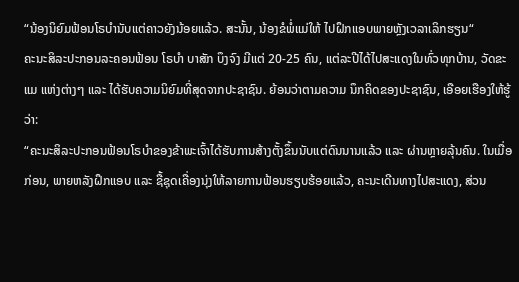“ນ້ອງນິຍົມຟ້ອນໂຣບຳນັບແຕ່ຄາວຍັງນ້ອຍແລ້ວ. ສະນັ້ນ, ນ້ອງຂໍພໍ່ແມ່ໃຫ້ ໄປຝຶກແອບພາຍຫຼັງເວລາເລິກຮຽນ“
ຄະນະສິລະປະກອນລະຄອນຟ້ອນ ໂຣບຳ ບາສັກ ບຶງຈົງ ມີແຕ່ 20-25 ຄົນ, ແຕ່ລະປີໄດ້ໄປສະແດງໃນທົ່ວທຸກບ້ານ, ວັດຂະແມ ແຫ່ງຕ່າງໆ ແລະ ໄດ້ຮັບຄວາມນິຍົມທີ່ສຸດຈາກປະຊາຊົນ. ຍ້ອນວ່າຕາມຄວາມ ນຶກຄິດຂອງປະຊາຊົນ, ເອືອຍເຮືອງໃຫ້ຮູ້ວ່າ:
“ຄະນະສິລະປະກອນຟ້ອນໂຣບຳຂອງຂ້າພະເຈົ້າໄດ້ຮັບການສ້າງຕັ້ງຂຶ້ນນັບແຕ່ດົນນານແລ້ວ ແລະ ຜ່ານຫຼາຍລຸ້ນຄົນ. ໃນເມື່ອກ່ອນ, ພາຍຫລັງຝຶກແອບ ແລະ ຊື້ຊຸດເຄື່ອງນຸ່ງໃຫ້ລາຍການຟ້ອນຮຽບຮ້ອຍແລ້ວ, ຄະນະເດີນທາງໄປສະແດງ, ສ່ວນ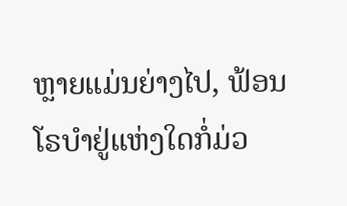ຫຼາຍແມ່ນຍ່າງໄປ, ຟ້ອນໂຣບຳຢູ່ແຫ່ງໃດກໍ່ມ່ວ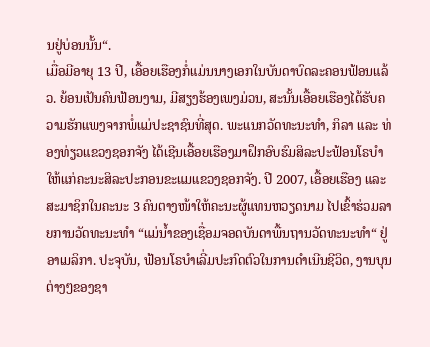ນຢູ່ບ່ອນນັ້ນ“.
ເມື່ອມີອາຍຸ 13 ປີ, ເອື້ອຍເຮືອງກໍ່ແມ່ນນາງເອກໃນບັນດາບົດລະຄອນຟ້ອນແລ້ວ. ຍ້ອນເປັນຄົນຟ້ອນງາມ, ມີສຽງຮ້ອງເພງມ່ວນ, ສະນັ້ນເອື້ອຍເຮືອງໄດ້ຮັບຄວາມຮັກແພງຈາກພໍ່ແມ່ປະຊາຊົນທີ່ສຸດ. ພະແນກວັດທະນະທຳ, ກິລາ ແລະ ທ່ອງທ່ຽວແຂວງຊອກຈັງ ໄດ້ເຊີນເອື້ອຍເຮືອງມາຝຶກອົບຮົມສິລະປະຟ້ອນໂຣບຳໃຫ້ແກ່ຄະນະສິລະປະກອນຂະແມແຂວງຊອກຈັງ. ປີ 2007, ເອື້ອຍເຮືອງ ແລະ ສະມາຊິກໃນຄະນະ 3 ຄົນຕາງໜ້າໃຫ້ຄະນະຜູ້ແທນຫວຽດນາມ ໄປເຂົ້າຮ່ວມລາຍການວັດທະນະທຳ “ແມ່ນ້ຳຂອງເຊື່ອມຈອດບັນດາພື້ນຖານວັດທະນະທຳ“ ຢູ່ອາເມລິກາ. ປະຈຸບັນ, ຟ້ອນໂຣບຳເລີ່ມປະກົດຕົວໃນການດຳເນີນຊີວິດ, ງານບຸນຕ່າງໆຂອງຊາ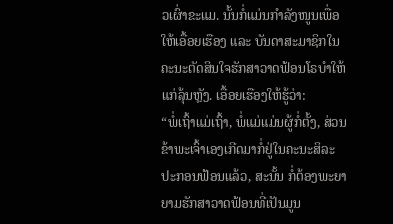ວເຜົ່າຂະແມ. ນັ້ນກໍ່ແມ່ນກຳລັງໜູນເພື່ອໃຫ້ເອື້ອຍເຮືອງ ແລະ ບັນດາສະມາຊິກໃນຄະນະຕັດສິນໃຈຮັກສາວາດຟ້ອນໂຣບຳໃຫ້ແກ່ລຸ້ນຫຼັງ. ເອື້ອຍເຮືອງໃຫ້ຮູ້ວ່າ:
“ພໍ່ເຖົ້າແມ່ເຖົ້າ, ພໍ່ແມ່ແມ່ນຜູ້ກໍ່ຕັ້ງ, ສ່ວນຂ້າພະເຈົ້າເອງເກີດມາກໍ່ຢູ່ໃນຄະນະສິລະປະກອນຟ້ອນແລ້ວ, ສະນັ້ນ ກໍ່ຕ້ອງພະຍາຍາມຮັກສາວາດຟ້ອນທີ່ເປັນມູນ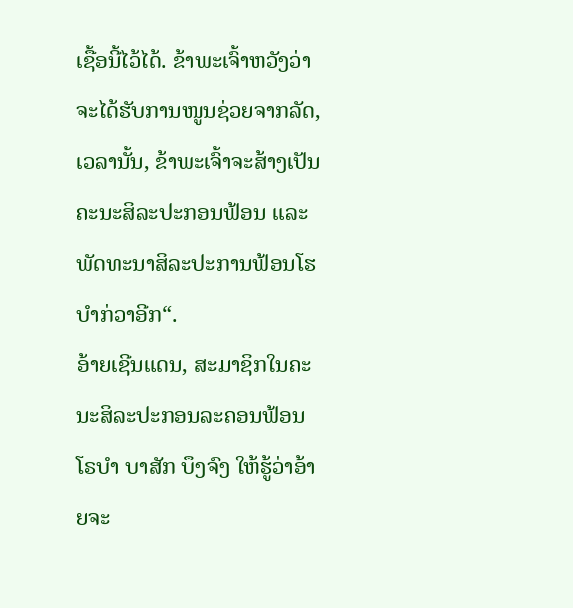ເຊື້ອນີ້ໄວ້ໄດ້. ຂ້າພະເຈົ້າຫວັງວ່າຈະໄດ້ຮັບການໜູນຊ່ວຍຈາກລັດ, ເວລານັ້ນ, ຂ້າພະເຈົ້າຈະສ້າງເປັນຄະນະສິລະປະກອນຟ້ອນ ແລະ ພັດທະນາສິລະປະການຟ້ອນໂຮບຳກ່ວາອີກ“.
ອ້າຍເຊີນແດນ, ສະມາຊິກໃນຄະນະສິລະປະກອນລະຄອນຟ້ອນ ໂຣບຳ ບາສັກ ບຶງຈົງ ໃຫ້ຮູ້ວ່າອ້າຍຈະ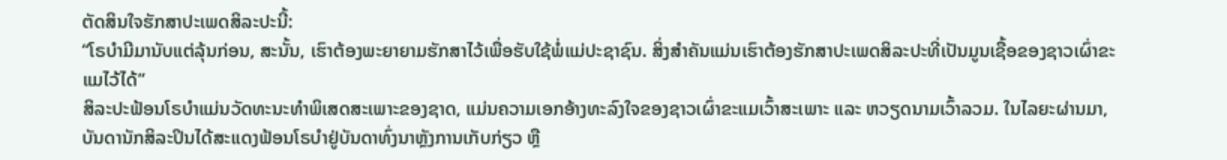ຕັດສິນໃຈຮັກສາປະເພດສິລະປະນີ້:
“ໂຣບຳມີມານັບແຕ່ລຸ້ນກ່ອນ, ສະນັ້ນ, ເຮົາຕ້ອງພະຍາຍາມຮັກສາໄວ້ເພື່ອຮັບໃຊ້ພໍ່ແມ່ປະຊາຊົນ. ສິ່ງສຳຄັນແມ່ນເຮົາຕ້ອງຮັກສາປະເພດສິລະປະທີ່ເປັນມູນເຊື້ອຂອງຊາວເຜົ່າຂະແມໄວ້ໄດ້“
ສິລະປະຟ້ອນໂຣບຳແມ່ນວັດທະນະທຳພິເສດສະເພາະຂອງຊາດ, ແມ່ນຄວາມເອກອ້າງທະລົງໃຈຂອງຊາວເຜົ່າຂະແມເວົ້າສະເພາະ ແລະ ຫວຽດນາມເວົ້າລວມ. ໃນໄລຍະຜ່ານມາ, ບັນດານັກສິລະປິນໄດ້ສະແດງຟ້ອນໂຣບຳຢູ່ບັນດາທົ່ງນາຫຼັງການເກັບກ່ຽວ ຫຼື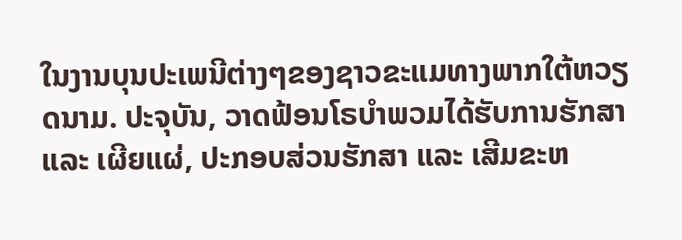ໃນງານບຸນປະເພນີຕ່າງໆຂອງຊາວຂະແມທາງພາກໃຕ້ຫວຽດນາມ. ປະຈຸບັນ, ວາດຟ້ອນໂຣບຳພວມໄດ້ຮັບການຮັກສາ ແລະ ເຜີຍແຜ່, ປະກອບສ່ວນຮັກສາ ແລະ ເສີມຂະຫ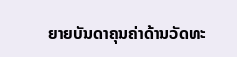ຍາຍບັນດາຄຸນຄ່າດ້ານວັດທະ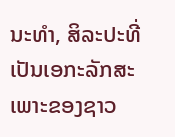ນະທຳ, ສິລະປະທີ່ເປັນເອກະລັກສະເພາະຂອງຊາວ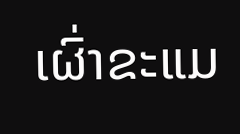ເຜົ່າຂະແມ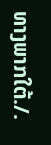ທາງພາກໃຕ້./.